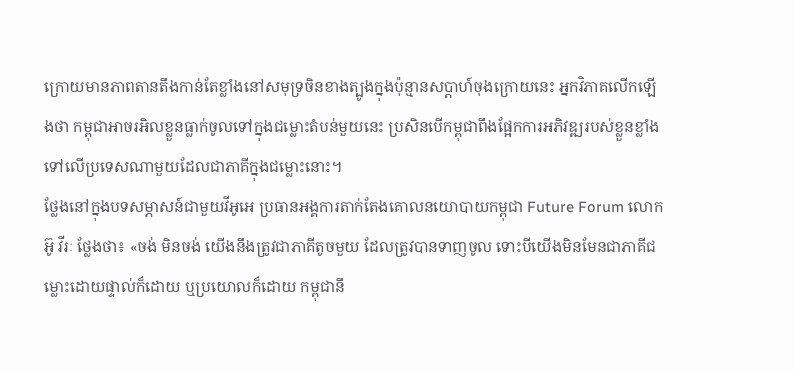ក្រោយមានភាពតានតឹងកាន់តែខ្លាំងនៅសមុទ្រចិនខាងត្បូងក្នុងប៉ុន្មានសប្តាហ៍ចុងក្រោយនេះ អ្នកវិភាគលើកឡើងថា កម្ពុជាអាចរអិលខ្លួនធ្លាក់ចូលទៅក្នុងជម្លោះតំបន់មួយនេះ ប្រសិនបើកម្ពុជាពឹងផ្អែកការអភិវឌ្ឍរបស់ខ្លួនខ្លាំងទៅលើប្រទេសណាមួយដែលជាភាគីក្នុងជម្លោះនោះ។
ថ្លែងនៅក្នុងបទសម្ភាសន៍ជាមួយវីអូអេ ប្រធានអង្គការតាក់តែងគោលនយោបាយកម្ពុជា Future Forum លោក អ៊ូ វីរៈ ថ្លែងថា៖ «ចង់ មិនចង់ យើងនឹងត្រូវជាភាគីតូចមួយ ដែលត្រូវបានទាញចូល ទោះបីយើងមិនមែនជាភាគីជម្លោះដោយផ្ទាល់ក៏ដោយ ឬប្រយោលក៏ដោយ កម្ពុជានឹ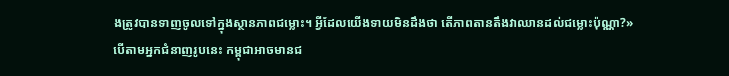ងត្រូវបានទាញចូលទៅក្នុងស្ថានភាពជម្លោះ។ អ្វីដែលយើងទាយមិនដឹងថា តើភាពតានតឹងវាឈានដល់ជម្លោះប៉ុណ្ណា?»
បើតាមអ្នកជំនាញរូបនេះ កម្ពុជាអាចមានជ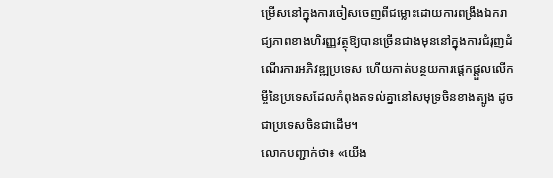ម្រើសនៅក្នុងការចៀសចេញពីជម្លោះដោយការពង្រឹងឯករាជ្យភាពខាងហិរញ្ញវត្ថុឱ្យបានច្រើនជាងមុននៅក្នុងការជំរុញដំណើរការអភិវឌ្ឍប្រទេស ហើយកាត់បន្ថយការផ្តេកផ្តួលលើកម្ចីនៃប្រទេសដែលកំពុងតទល់គ្នានៅសមុទ្រចិនខាងត្បូង ដូចជាប្រទេសចិនជាដើម។
លោកបញ្ជាក់ថា៖ «យើង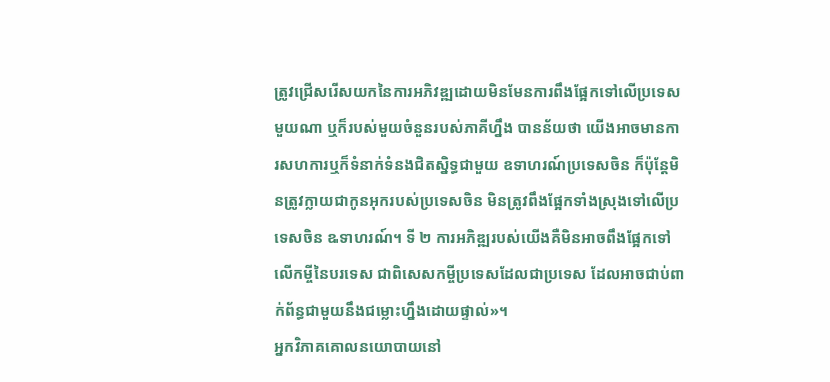ត្រូវជ្រើសរើសយកនៃការអភិវឌ្ឍដោយមិនមែនការពឹងផ្អែកទៅលើប្រទេសមួយណា ឬក៏របស់មួយចំនួនរបស់ភាគីហ្នឹង បានន័យថា យើងអាចមានការសហការឬក៏ទំនាក់ទំនងជិតស្និទ្ធជាមួយ ឧទាហរណ៍ប្រទេសចិន ក៏ប៉ុន្តែមិនត្រូវក្លាយជាកូនអុករបស់ប្រទេសចិន មិនត្រូវពឹងផ្អែកទាំងស្រុងទៅលើប្រទេសចិន ឩទាហរណ៍។ ទី ២ ការអភិឌ្ឍរបស់យើងគឺមិនអាចពឹងផ្អែកទៅលើកម្ចីនៃបរទេស ជាពិសេសកម្ចីប្រទេសដែលជាប្រទេស ដែលអាចជាប់ពាក់ព័ន្ធជាមួយនឹងជម្លោះហ្នឹងដោយផ្ទាល់»។
អ្នកវិភាគគោលនយោបាយនៅ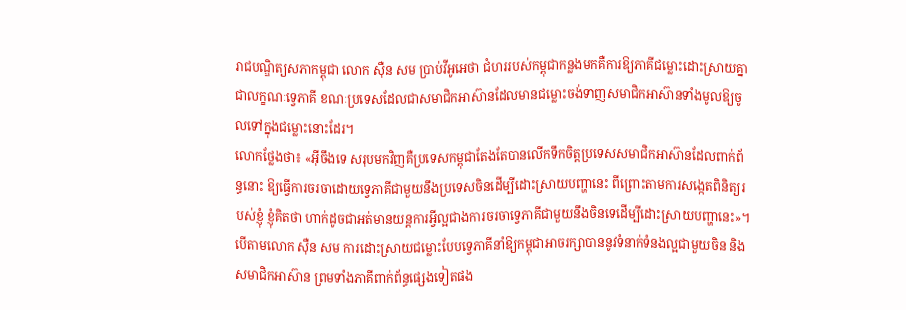រាជបណ្ឌិត្យសភាកម្ពុជា លោក ស៊ឺន សម ប្រាប់វីអូអេថា ជំហររបស់កម្ពុជាកន្លងមកគឺការឱ្យភាគីជម្លោះដោះស្រាយគ្នាជាលក្ខណៈទ្វេភាគី ខណៈប្រទេសដែលជាសមាជិកអាស៊ានដែលមានជម្លោះចង់ទាញសមាជិកអាស៊ានទាំងមូលឱ្យចូលទៅក្នុងជម្លោះនោះដែរ។
លោកថ្លែងថា៖ «អ៊ីចឹងទេ សរុបមកវិញគឺប្រទេសកម្ពុជាតែងតែបានលើកទឹកចិត្តប្រទេសសមាជិកអាស៊ានដែលពាក់ព័ន្ធនោះ ឱ្យធ្វើការចរចាដោយទ្វេភាគីជាមួយនឹងប្រទេសចិនដើម្បីដោះស្រាយបញ្ហានេះ ពីព្រោះតាមការសង្កេតពិនិត្យរបស់ខ្ញុំ ខ្ញុំគិតថា ហាក់ដូចជាអត់មានយន្តការអ្វីល្អជាងការចរចាទ្វេភាគីជាមួយនឹងចិនទេដើម្បីដោះស្រាយបញ្ហានេះ»។
បើតាមលោក ស៊ឺន សម ការដោះស្រាយជម្លោះបែបទ្វេភាគីនាំឱ្យកម្ពុជាអាចរក្សាបាននូវទំនាក់ទំនងល្អជាមួយចិន និងសមាជិកអាស៊ាន ព្រមទាំងភាគីពាក់ព័ន្ធផ្សេងទៀតផង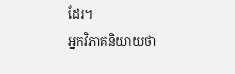ដែរ។
អ្នកវិភាគនិយាយថា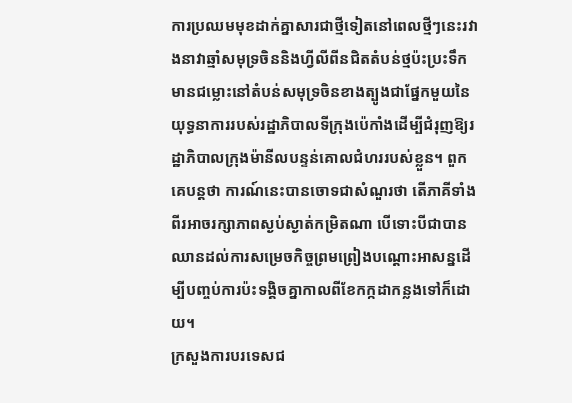ការប្រឈមមុខដាក់គ្នាសារជាថ្មីទៀតនៅពេលថ្មីៗនេះរវាងនាវាឆ្មាំសមុទ្រចិននិងហ្វីលីពីនជិតតំបន់ថ្មប៉ះប្រះទឹកមានជម្លោះនៅតំបន់សមុទ្រចិនខាងត្បូងជាផ្នែកមួយនៃយុទ្ធនាការរបស់រដ្ឋាភិបាលទីក្រុងប៉េកាំងដើម្បីជំរុញឱ្យរដ្ឋាភិបាលក្រុងម៉ានីលបន្ទន់គោលជំហររបស់ខ្លួន។ ពួកគេបន្តថា ការណ៍នេះបានចោទជាសំណួរថា តើភាគីទាំងពីរអាចរក្សាភាពស្ងប់ស្ងាត់កម្រិតណា បើទោះបីជាបានឈានដល់ការសម្រេចកិច្ចព្រមព្រៀងបណ្តោះអាសន្នដើម្បីបញ្ចប់ការប៉ះទង្គិចគ្នាកាលពីខែកក្កដាកន្លងទៅក៏ដោយ។
ក្រសួងការបរទេសជ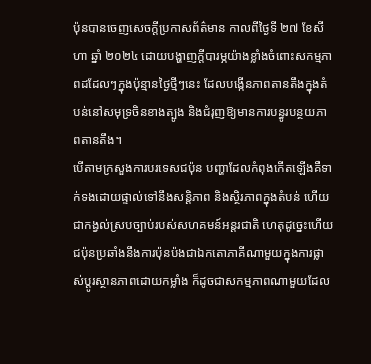ប៉ុនបានចេញសេចក្តីប្រកាសព័ត៌មាន កាលពីថ្ងៃទី ២៧ ខែសីហា ឆ្នាំ ២០២៤ ដោយបង្ហាញក្តីបារម្ភយ៉ាងខ្លាំងចំពោះសកម្មភាពដដែលៗក្នុងប៉ុន្មានថ្ងៃថ្មីៗនេះ ដែលបង្កើនភាពតានតឹងក្នុងតំបន់នៅសមុទ្រចិនខាងត្បូង និងជំរុញឱ្យមានការបន្ធូរបន្ថយភាពតានតឹង។
បើតាមក្រសួងការបរទេសជប៉ុន បញ្ហាដែលកំពុងកើតឡើងគឺទាក់ទងដោយផ្ទាល់ទៅនឹងសន្តិភាព និងស្ថិរភាពក្នុងតំបន់ ហើយជាកង្វល់ស្របច្បាប់របស់សហគមន៍អន្តរជាតិ ហេតុដូច្នេះហើយជប៉ុនប្រឆាំងនឹងការប៉ុនប៉ងជាឯកតោភាគីណាមួយក្នុងការផ្លាស់ប្តូរស្ថានភាពដោយកម្លាំង ក៏ដូចជាសកម្មភាពណាមួយដែល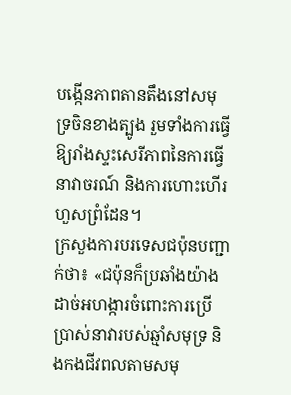បង្កើនភាពតានតឹងនៅសមុទ្រចិនខាងត្បូង រួមទាំងការធ្វើឱ្យរាំងស្ទះសេរីភាពនៃការធ្វើនាវាចរណ៍ និងការហោះហើរហួសព្រំដែន។
ក្រសួងការបរទេសជប៉ុនបញ្ជាក់ថា៖ «ជប៉ុនក៏ប្រឆាំងយ៉ាងដាច់អហង្ការចំពោះការប្រើប្រាស់នាវារបស់ឆ្មាំសមុទ្រ និងកងជីវពលតាមសមុ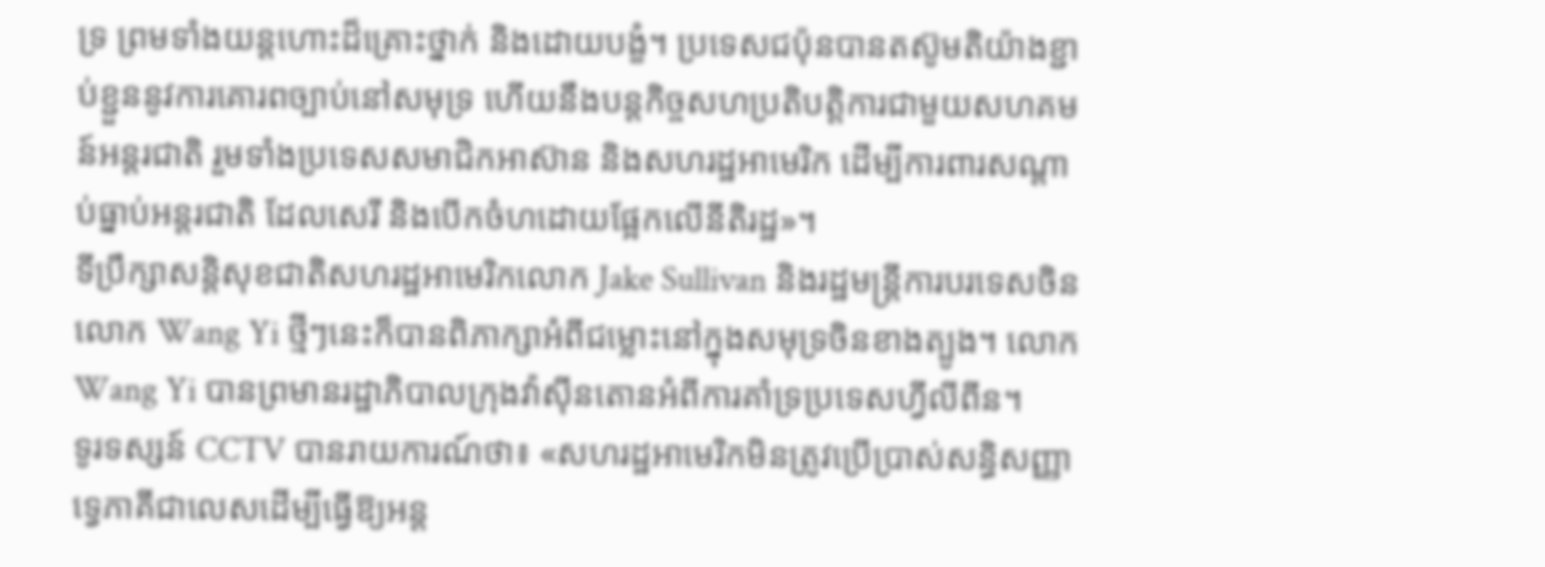ទ្រ ព្រមទាំងយន្តហោះដ៏គ្រោះថ្នាក់ និងដោយបង្ខំ។ ប្រទេសជប៉ុនបានតស៊ូមតិយ៉ាងខ្ជាប់ខ្ជួននូវការគោរពច្បាប់នៅសមុទ្រ ហើយនឹងបន្តកិច្ចសហប្រតិបត្តិការជាមួយសហគមន៍អន្តរជាតិ រួមទាំងប្រទេសសមាជិកអាស៊ាន និងសហរដ្ឋអាមេរិក ដើម្បីការពារសណ្តាប់ធ្នាប់អន្តរជាតិ ដែលសេរី និងបើកចំហដោយផ្អែកលើនីតិរដ្ឋ»។
ទីប្រឹក្សាសន្តិសុខជាតិសហរដ្ឋអាមេរិកលោក Jake Sullivan និងរដ្ឋមន្ត្រីការបរទេសចិនលោក Wang Yi ថ្មីៗនេះក៏បានពិភាក្សាអំពីជម្លោះនៅក្នុងសមុទ្រចិនខាងត្បូង។ លោក Wang Yi បានព្រមានរដ្ឋាភិបាលក្រុងវ៉ាស៊ីនតោនអំពីការគាំទ្រប្រទេសហ្វីលីពីន។
ទូរទស្សន៍ CCTV បានរាយការណ៍ថា៖ «សហរដ្ឋអាមេរិកមិនត្រូវប្រើប្រាស់សន្ធិសញ្ញាទ្វេភាគីជាលេសដើម្បីធ្វើឱ្យអន្ត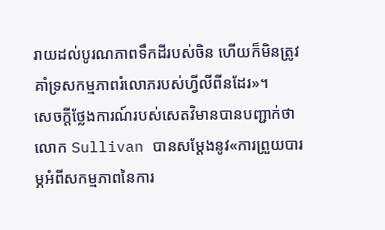រាយដល់បូរណភាពទឹកដីរបស់ចិន ហើយក៏មិនត្រូវគាំទ្រសកម្មភាពរំលោភរបស់ហ្វីលីពីនដែរ»។
សេចក្ដីថ្លែងការណ៍របស់សេតវិមានបានបញ្ជាក់ថា លោក Sullivan បានសម្ដែងនូវ«ការព្រួយបារម្ភអំពីសកម្មភាពនៃការ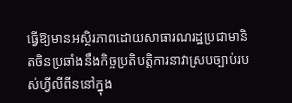ធ្វើឱ្យមានអស្ថិរភាពដោយសាធារណរដ្ឋប្រជាមានិតចិនប្រឆាំងនឹងកិច្ចប្រតិបត្តិការនាវាស្របច្បាប់របស់ហ្វីលីពីននៅក្នុង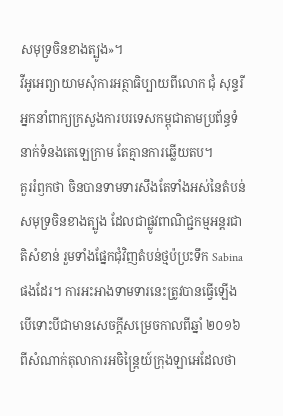សមុទ្រចិនខាងត្បូង»។
វីអូអេព្យាយាមសុំការអត្ថាធិប្បាយពីលោក ជុំ សុន្ទរី អ្នកនាំពាក្យក្រសួងការបរទេសកម្ពុជាតាមប្រព័ន្ធទំនាក់ទំនងតេឡេក្រាម តែគ្មានការឆ្លើយតប។
គួររំឭកថា ចិនបានទាមទារសឹងតែទាំងអស់នៃតំបន់សមុទ្រចិនខាងត្បូង ដែលជាផ្លូវពាណិជ្ជកម្មអន្តរជាតិសំខាន់ រួមទាំងផ្នែកជុំវិញតំបន់ថ្មប៉ប្រះទឹក Sabina ផងដែរ។ ការអះអាងទាមទារនេះត្រូវបានធ្វើឡើង បើទោះបីជាមានសេចក្តីសម្រេចកាលពីឆ្នាំ ២០១៦ ពីសំណាក់តុលាការអចិន្ត្រៃយ៍ក្រុងឡាអេដែលថា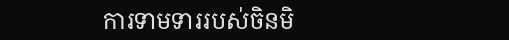ការទាមទាររបស់ចិនមិ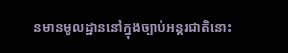នមានមូលដ្ឋាននៅក្នុងច្បាប់អន្តរជាតិនោះ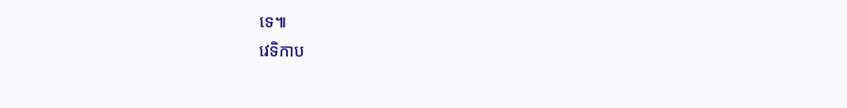ទេ៕
វេទិកាប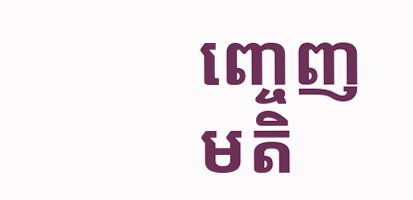ញ្ចេញមតិ